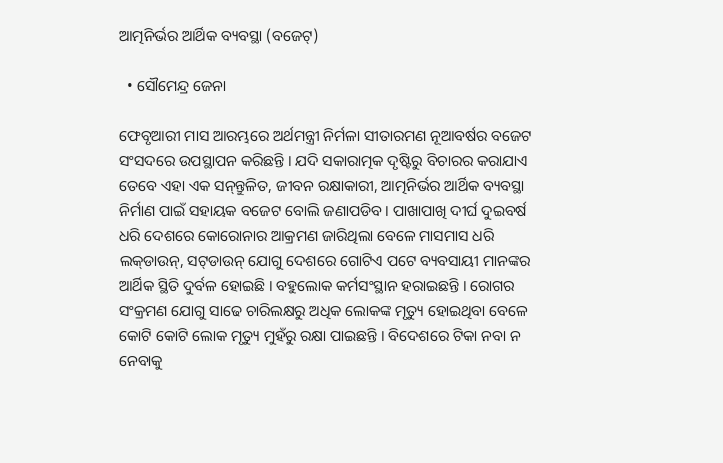ଆତ୍ମନିର୍ଭର ଆର୍ଥିକ ବ୍ୟବସ୍ଥା (ବଜେଟ୍‌)

  • ସୌମେନ୍ଦ୍ର ଜେନା

ଫେବୃଆରୀ ମାସ ଆରମ୍ଭରେ ଅର୍ଥମନ୍ତ୍ରୀ ନିର୍ମଳା ସୀତାରମଣ ନୂଆବର୍ଷର ବଜେଟ ସଂସଦରେ ଉପସ୍ଥାପନ କରିଛନ୍ତି । ଯଦି ସକାରାତ୍ମକ ଦୃଷ୍ଟିରୁ ବିଚାରର କରାଯାଏ ତେବେ ଏହା ଏକ ସନ୍‌ନ୍ତୁଳିତ, ଜୀବନ ରକ୍ଷାକାରୀ, ଆତ୍ମନିର୍ଭର ଆର୍ଥିକ ବ୍ୟବସ୍ଥା ନିର୍ମାଣ ପାଇଁ ସହାୟକ ବଜେଟ ବୋଲି ଜଣାପଡିବ । ପାଖାପାଖି ଦୀର୍ଘ ଦୁଇବର୍ଷ ଧରି ଦେଶରେ କୋରୋନାର ଆକ୍ରମଣ ଜାରିଥିଲା ବେଳେ ମାସମାସ ଧରି ଲକ୍‌ଡାଉନ୍‌, ସଟ୍‌ଡାଉନ୍‌ ଯୋଗୁ ଦେଶରେ ଗୋଟିଏ ପଟେ ବ୍ୟବସାୟୀ ମାନଙ୍କର ଆର୍ଥିକ ସ୍ଥିତି ଦୁର୍ବଳ ହୋଇଛି । ବହୁଲୋକ କର୍ମସଂସ୍ଥାନ ହରାଇଛନ୍ତି । ରୋଗର ସଂକ୍ରମଣ ଯୋଗୁ ସାଢେ ଚାରିଲକ୍ଷରୁ ଅଧିକ ଲୋକଙ୍କ ମୃତ୍ୟୁ ହୋଇଥିବା ବେଳେ କୋଟି କୋଟି ଲୋକ ମୃତ୍ୟୁ ମୁହଁରୁ ରକ୍ଷା ପାଇଛନ୍ତି । ବିଦେଶରେ ଟିକା ନବା ନ ନେବାକୁ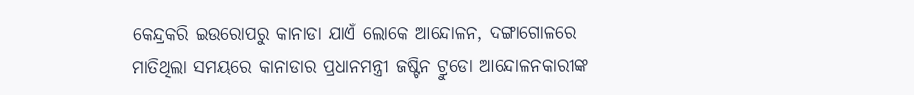କେନ୍ଦ୍ରକରି ଇଉରୋପରୁ କାନାଡା ଯାଏଁ ଲୋକେ ଆନ୍ଦୋଳନ, ଦଙ୍ଗାଗୋଳରେ ମାତିଥିଲା ସମୟରେ କାନାଡାର ପ୍ରଧାନମନ୍ତ୍ରୀ ଜଷ୍ଟିନ ଟ୍ରୁଡୋ ଆନ୍ଦୋଳନକାରୀଙ୍କ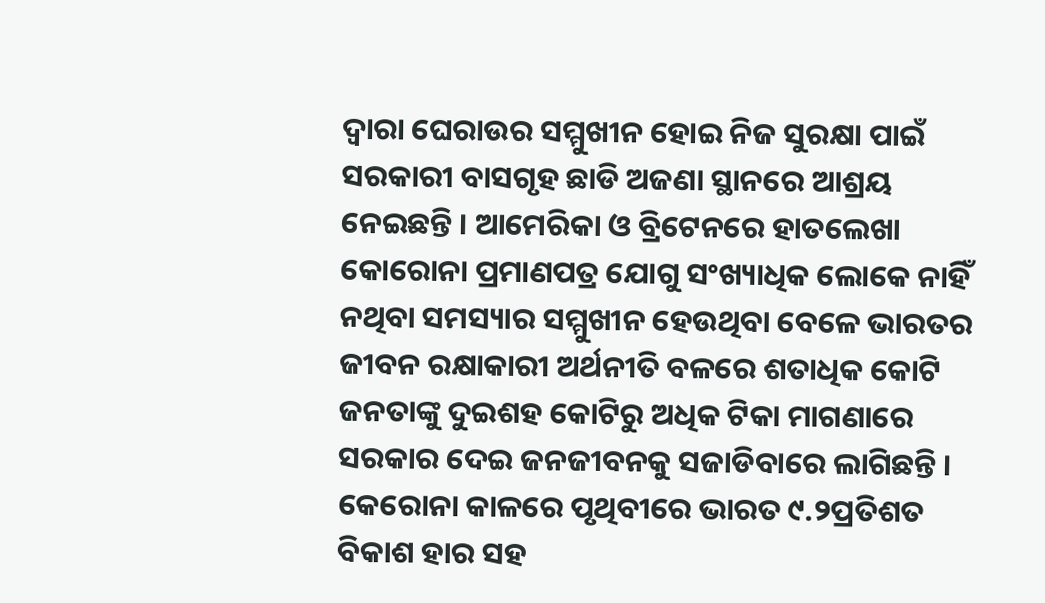ଦ୍ୱାରା ଘେରାଉର ସମ୍ମୁଖୀନ ହୋଇ ନିଜ ସୁରକ୍ଷା ପାଇଁ ସରକାରୀ ବାସଗୃହ ଛାଡି ଅଜଣା ସ୍ଥାନରେ ଆଶ୍ରୟ ନେଇଛନ୍ତି । ଆମେରିକା ଓ ବ୍ରିଟେନରେ ହାତଲେଖା କୋରୋନା ପ୍ରମାଣପତ୍ର ଯୋଗୁ ସଂଖ୍ୟାଧିକ ଲୋକେ ନାହିଁ ନଥିବା ସମସ୍ୟାର ସମ୍ମୁଖୀନ ହେଉଥିବା ବେଳେ ଭାରତର ଜୀବନ ରକ୍ଷାକାରୀ ଅର୍ଥନୀତି ବଳରେ ଶତାଧିକ କୋଟି ଜନତାଙ୍କୁ ଦୁଇଶହ କୋଟିରୁ ଅଧିକ ଟିକା ମାଗଣାରେ ସରକାର ଦେଇ ଜନଜୀବନକୁ ସଜାଡିବାରେ ଲାଗିଛନ୍ତି । କେରୋନା କାଳରେ ପୃଥିବୀରେ ଭାରତ ୯.୨ପ୍ରତିଶତ ବିକାଶ ହାର ସହ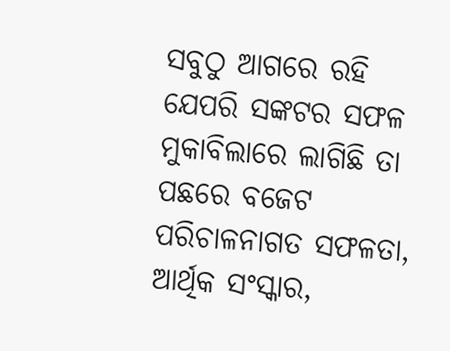ସବୁଠୁ ଆଗରେ ରହି ଯେପରି ସଙ୍କଟର ସଫଳ ମୁକାବିଲାରେ ଲାଗିଛି ତା ପଛରେ ବଜେଟ ପରିଚାଳନାଗତ ସଫଳତା, ଆର୍ଥିକ ସଂସ୍କାର,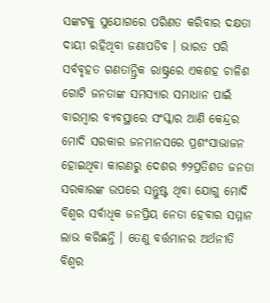ସଙ୍କଟକୁ ସୁଯୋଗରେ ପରିଣତ କରିବାର ଦକ୍ଷତା ଦାୟୀ ରହିଥିବା ଜଣାପଡିବ । ଭାରତ ପରି ସର୍ବବୃହତ ଗଣତାନ୍ତ୍ରିକ ରାଷ୍ଟ୍ରରେ ଏକଶହ ଚାଳିଶ ଗୋଟି ଜନତାଙ୍କ ସମସ୍ୟାର ସମାଧାନ ପାଇଁ ବାରମ୍ବାର ବ୍ୟବସ୍ଥାରେ ସଂସ୍କାର ଆଣି କେନ୍ଦ୍ରର ମୋଦି ସରକାର ଜନମାନସରେ ପ୍ରଶଂସାଭାଜନ ହୋଇଥିବା କାରଣରୁ ଦେଶର ୭୨ପ୍ରତିଶତ ଜନତା ସରକାରଙ୍କ ଉପରେ ସନ୍ତୁଷ୍ଟ ଥିବା ଯୋଗୁ ମୋଦି ବିଶ୍ୱର ସର୍ବାଧିକ ଜନପ୍ରିୟ ନେତା ହେବାର ସମ୍ମାନ ଲାଭ କରିଛନ୍ତି । ତେଣୁ ବର୍ତ୍ତମାନର ଅର୍ଥନୀତି ବିଶ୍ୱର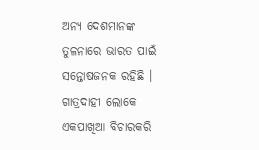ଅନ୍ୟ ଦେଶମାନଙ୍କ ତୁଳନାରେ ଭାରତ ପାଇଁ ସନ୍ତୋଷଜନକ ରହିଛି । ଗାତ୍ରଦାହୀ ଲୋକେ ଏକପାଖିଆ ବିଚାରକରି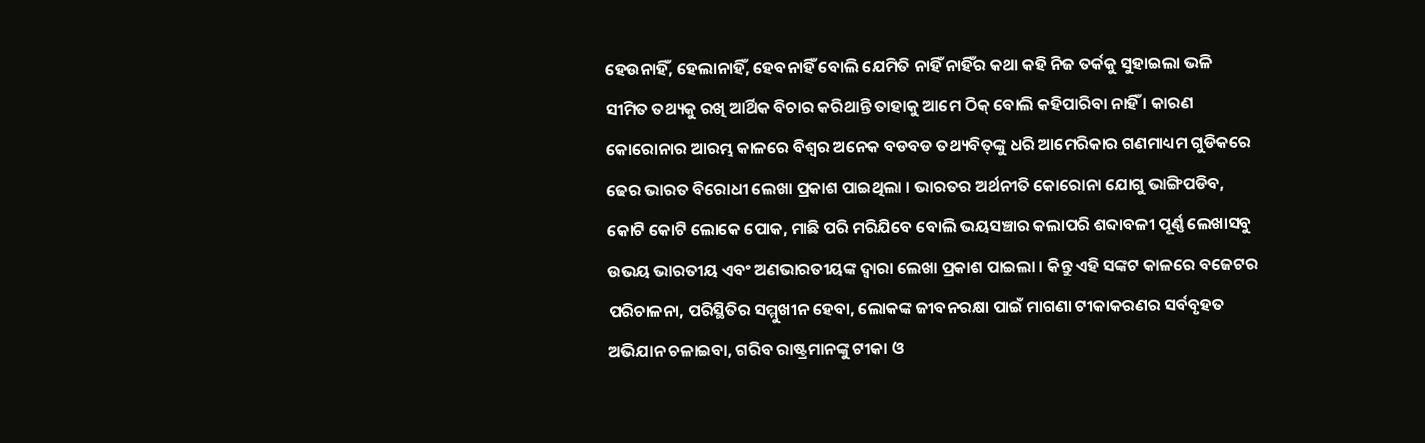ହେଉନାହିଁ, ହେଲାନାହିଁ, ହେବନାହିଁ ବୋଲି ଯେମିତି ନାହିଁ ନାହିଁର କଥା କହି ନିଜ ତର୍କକୁ ସୁହାଇଲା ଭଳି ସୀମିତ ତଥ୍ୟକୁ ରଖି ଆର୍ଥିକ ବିଚାର କରିଥାନ୍ତି ତାହାକୁ ଆମେ ଠିକ୍‌ ବୋଲି କହିପାରିବା ନାହିଁ । କାରଣ କୋରୋନାର ଆରମ୍ଭ କାଳରେ ବିଶ୍ୱର ଅନେକ ବଡବଡ ତଥ୍ୟବିତ୍‌ଙ୍କୁ ଧରି ଆମେରିକାର ଗଣମାଧ୍ୟମ ଗୁଡିକରେ ଢେର ଭାରତ ବିରୋଧୀ ଲେଖା ପ୍ରକାଶ ପାଇଥିଲା । ଭାରତର ଅର୍ଥନୀତି କୋରୋନା ଯୋଗୁ ଭାଙ୍ଗିପଡିବ, କୋଟି କୋଟି ଲୋକେ ପୋକ, ମାଛି ପରି ମରିଯିବେ ବୋଲି ଭୟସଞ୍ଚାର କଲାପରି ଶବ୍ଦାବଳୀ ପୂର୍ଣ୍ଣ ଲେଖାସବୁ ଉଭୟ ଭାରତୀୟ ଏବଂ ଅଣଭାରତୀୟଙ୍କ ଦ୍ୱାରା ଲେଖା ପ୍ରକାଶ ପାଇଲା । କିନ୍ତୁ ଏହି ସଙ୍କଟ କାଳରେ ବଜେଟର ପରିଚାଳନା, ପରିସ୍ଥିତିର ସମ୍ମୁଖୀନ ହେବା, ଲୋକଙ୍କ ଜୀବନରକ୍ଷା ପାଇଁ ମାଗଣା ଟୀକାକରଣର ସର୍ବବୃହତ ଅଭିଯାନ ଚଳାଇବା, ଗରିବ ରାଷ୍ଟ୍ରମାନଙ୍କୁ ଟୀକା ଓ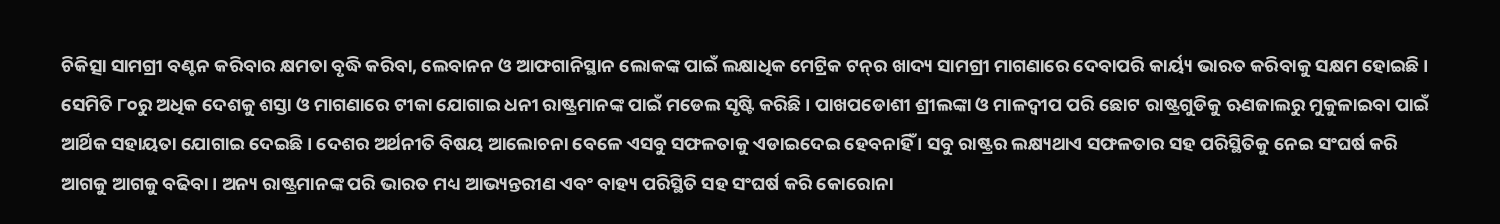ଚିକିତ୍ସା ସାମଗ୍ରୀ ବଣ୍ଟନ କରିବାର କ୍ଷମତା ବୃଦ୍ଧି କରିବା, ଲେବାନନ ଓ ଆଫଗାନିସ୍ଥାନ ଲୋକଙ୍କ ପାଇଁ ଲକ୍ଷାଧିକ ମେଟ୍ରିକ ଟନ୍‌ର ଖାଦ୍ୟ ସାମଗ୍ରୀ ମାଗଣାରେ ଦେବାପରି କାର୍ୟ୍ୟ ଭାରତ କରିବାକୁ ସକ୍ଷମ ହୋଇଛି । ସେମିତି ୮୦ରୁ ଅଧିକ ଦେଶକୁ ଶସ୍ତା ଓ ମାଗଣାରେ ଟୀକା ଯୋଗାଇ ଧନୀ ରାଷ୍ଟ୍ରମାନଙ୍କ ପାଇଁ ମଡେଲ ସୃଷ୍ଟି କରିଛି । ପାଖପଡୋଶୀ ଶ୍ରୀଲଙ୍କା ଓ ମାଳଦ୍ୱୀପ ପରି ଛୋଟ ରାଷ୍ଟ୍ରଗୁଡିକୁ ଋଣଜାଲରୁ ମୁକୁଳାଇବା ପାଇଁ ଆର୍ଥିକ ସହାୟତା ଯୋଗାଇ ଦେଇଛି । ଦେଶର ଅର୍ଥନୀତି ବିଷୟ ଆଲୋଚନା ବେଳେ ଏସବୁ ସଫଳତାକୁ ଏଡାଇଦେଇ ହେବନାହିଁ । ସବୁ ରାଷ୍ଟ୍ରର ଲକ୍ଷ୍ୟଥାଏ ସଫଳତାର ସହ ପରିସ୍ଥିତିକୁ ନେଇ ସଂଘର୍ଷ କରି ଆଗକୁ ଆଗକୁ ବଢିବା । ଅନ୍ୟ ରାଷ୍ଟ୍ରମାନଙ୍କ ପରି ଭାରତ ମଧ୍ୟ ଆଭ୍ୟନ୍ତରୀଣ ଏବଂ ବାହ୍ୟ ପରିସ୍ଥିତି ସହ ସଂଘର୍ଷ କରି କୋରୋନା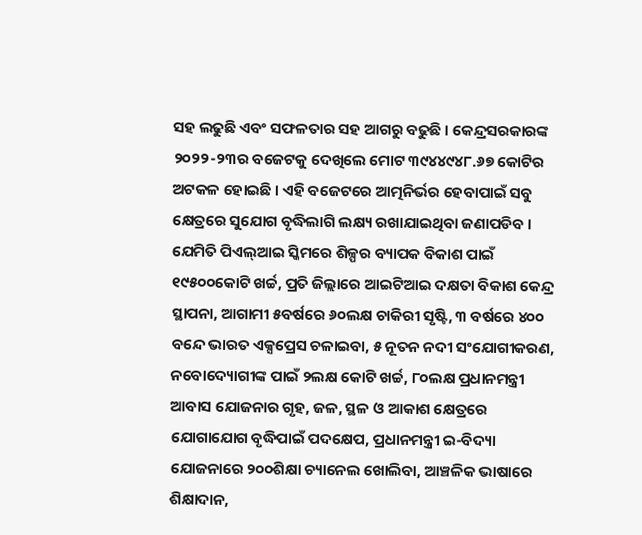ସହ ଲଢୁଛି ଏବଂ ସଫଳତାର ସହ ଆଗରୁ ବଢୁଛି । କେନ୍ଦ୍ରସରକାରଙ୍କ ୨୦୨୨-୨୩ର ବଜେଟକୁ ଦେଖିଲେ ମୋଟ ୩୯୪୪୯୪୮.୬୭ କୋଟିର ଅଟକଳ ହୋଇଛି । ଏହି ବଜେଟରେ ଆତ୍ମନିର୍ଭର ହେବାପାଇଁ ସବୁ କ୍ଷେତ୍ରରେ ସୁଯୋଗ ବୃଦ୍ଧିଲାଗି ଲକ୍ଷ୍ୟ ରଖାଯାଇଥିବା ଜଣାପଡିବ । ଯେମିତି ପିଏଲ୍‌ଆଇ ସ୍କିମରେ ଶିଳ୍ପର ବ୍ୟାପକ ବିକାଶ ପାଇଁ ୧୯୫୦୦କୋଟି ଖର୍ଚ୍ଚ, ପ୍ରତି ଜିଲ୍ଲାରେ ଆଇଟିଆଇ ଦକ୍ଷତା ବିକାଶ କେନ୍ଦ୍ର ସ୍ଥାପନା, ଆଗାମୀ ୫ବର୍ଷରେ ୬୦ଲକ୍ଷ ଚାକିରୀ ସୃଷ୍ଟି, ୩ ବର୍ଷରେ ୪୦୦ ବନ୍ଦେ ଭାରତ ଏକ୍ସପ୍ରେସ ଚଳାଇବା, ୫ ନୂତନ ନଦୀ ସଂଯୋଗୀକରଣ, ନବୋଦ୍ୟୋଗୀଙ୍କ ପାଇଁ ୨ଲକ୍ଷ କୋଟି ଖର୍ଚ୍ଚ, ୮୦ଲକ୍ଷ ପ୍ରଧାନମନ୍ତ୍ରୀ ଆବାସ ଯୋଜନାର ଗୃହ, ଜଳ, ସ୍ଥଳ ଓ ଆକାଶ କ୍ଷେତ୍ରରେ ଯୋଗାଯୋଗ ବୃଦ୍ଧିପାଇଁ ପଦକ୍ଷେପ, ପ୍ରଧାନମନ୍ତ୍ରୀ ଇ-ବିଦ୍ୟା ଯୋଜନାରେ ୨୦୦ଶିକ୍ଷା ଚ୍ୟାନେଲ ଖୋଲିବା, ଆଞ୍ଚଳିକ ଭାଷାରେ ଶିକ୍ଷାଦାନ,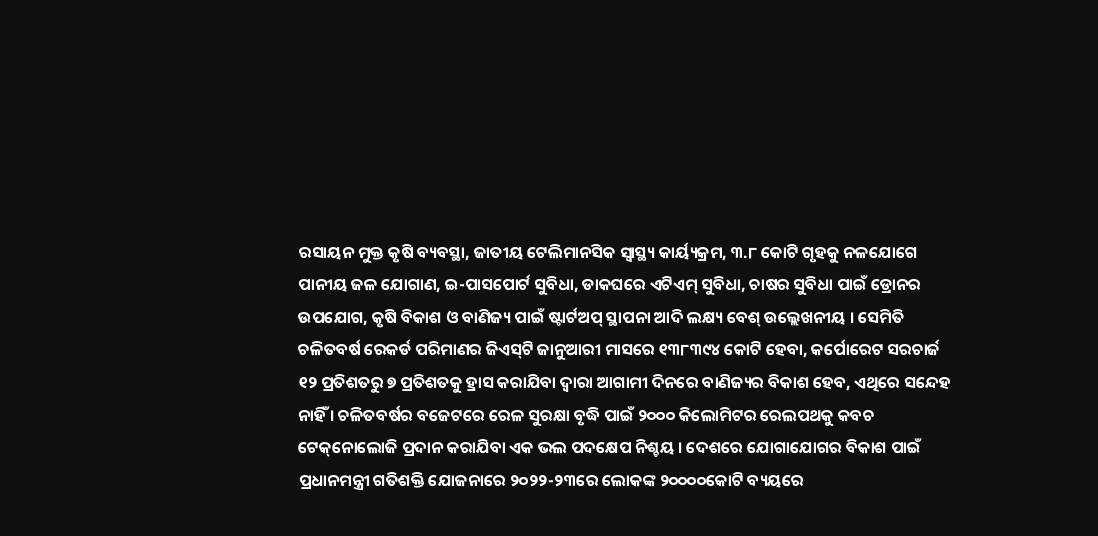ରସାୟନ ମୁକ୍ତ କୃଷି ବ୍ୟବସ୍ଥା, ଜାତୀୟ ଟେଲିମାନସିକ ସ୍ୱାସ୍ଥ୍ୟ କାର୍ୟ୍ୟକ୍ରମ, ୩.୮ କୋଟି ଗୃହକୁ ନଳଯୋଗେ ପାନୀୟ ଜଳ ଯୋଗାଣ, ଇ-ପାସପୋର୍ଟ ସୁବିଧା, ଡାକଘରେ ଏଟିଏମ୍‌ ସୁବିଧା, ଚାଷର ସୁବିଧା ପାଇଁ ଡ୍ରୋନର ଉପଯୋଗ, କୃଷି ବିକାଶ ଓ ବାଣିଜ୍ୟ ପାଇଁ ଷ୍ଟାର୍ଟଅପ୍‌ ସ୍ଥାପନା ଆଦି ଲକ୍ଷ୍ୟ ବେଶ୍‌ ଉଲ୍ଲେଖନୀୟ । ସେମିତି ଚଳିତବର୍ଷ ରେକର୍ଡ ପରିମାଣର ଜିଏସ୍‌ଟି ଜାନୁଆରୀ ମାସରେ ୧୩୮୩୯୪ କୋଟି ହେବା, କର୍ପୋରେଟ ସରଚାର୍ଜ ୧୨ ପ୍ରତିଶତରୁ ୭ ପ୍ରତିଶତକୁ ହ୍ରାସ କରାଯିବା ଦ୍ୱାରା ଆଗାମୀ ଦିନରେ ବାଣିଜ୍ୟର ବିକାଶ ହେବ, ଏଥିରେ ସନ୍ଦେହ ନାହିଁ । ଚଳିତବର୍ଷର ବଜେଟରେ ରେଳ ସୁରକ୍ଷା ବୃଦ୍ଧି ପାଇଁ ୨୦୦୦ କିଲୋମିଟର ରେଲପଥକୁ କବଚ ଟେକ୍‌ନୋଲୋଜି ପ୍ରଦାନ କରାଯିବା ଏକ ଭଲ ପଦକ୍ଷେପ ନିଶ୍ଚୟ । ଦେଶରେ ଯୋଗାଯୋଗର ବିକାଶ ପାଇଁ ପ୍ରଧାନମନ୍ତ୍ରୀ ଗତିଶକ୍ତି ଯୋଜନାରେ ୨୦୨୨-୨୩ରେ ଲୋକଙ୍କ ୨୦୦୦୦କୋଟି ବ୍ୟୟରେ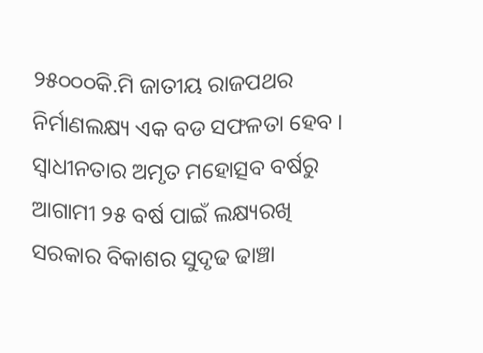୨୫୦୦୦କି.ମି ଜାତୀୟ ରାଜପଥର ନିର୍ମାଣଲକ୍ଷ୍ୟ ଏକ ବଡ ସଫଳତା ହେବ । ସ୍ୱାଧୀନତାର ଅମୃତ ମହୋତ୍ସବ ବର୍ଷରୁ ଆଗାମୀ ୨୫ ବର୍ଷ ପାଇଁ ଲକ୍ଷ୍ୟରଖି ସରକାର ବିକାଶର ସୁଦୃଢ ଢାଞ୍ଚା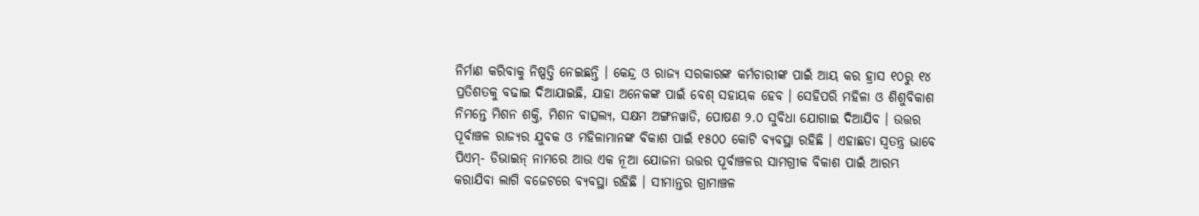ନିର୍ମାଣ କରିବାକୁ ନିଷ୍ପତ୍ତି ନେଇଛନ୍ତି । କେନ୍ଦ୍ର ଓ ରାଜ୍ୟ ସରକାରଙ୍କ କର୍ମଚାରୀଙ୍କ ପାଇଁ ଆୟ କର ହ୍ରାସ ୧୦ରୁ ୧୪ ପ୍ରତିଶତକୁ ବଢାଇ ଦିଆଯାଇଛି, ଯାହା ଅନେକଙ୍କ ପାଇଁ ବେଶ୍‌ ସହାୟକ ହେବ । ସେହିପରି ମହିଳା ଓ ଶିଶୁବିକାଶ ନିମନ୍ତେ ମିଶନ ଶକ୍ତି, ମିଶନ ବାତ୍ସଲ୍ୟ, ସକ୍ଷମ ଅଙ୍ଗନୱାଡି, ପୋଷଣ ୨.୦ ସୁବିଧା ଯୋଗାଇ ଦିଆଯିବ । ଉତ୍ତର ପୂର୍ବାଞ୍ଚଳ ରାଜ୍ୟର ଯୁବକ ଓ ମହିଳାମାନଙ୍କ ବିକାଶ ପାଇଁ ୧୫୦୦ କୋଟି ବ୍ୟବସ୍ଥା ରହିଛି । ଏହାଛଡା ସ୍ୱତନ୍ତ୍ର ଭାବେ ପିଏମ୍‌- ଡିଭାଇନ୍‌ ନାମରେ ଆଉ ଏକ ନୂଆ ଯୋଜନା ଉତ୍ତର ପୂର୍ବାଞ୍ଚଳର ସାମଗ୍ରୀକ ବିକାଶ ପାଇଁ ଆରମ୍ଭ କରାଯିବା ଲାଗି ବଜେଟରେ ବ୍ୟବସ୍ଥା ରହିଛି । ସୀମାନ୍ତର ଗ୍ରାମାଞ୍ଚଳ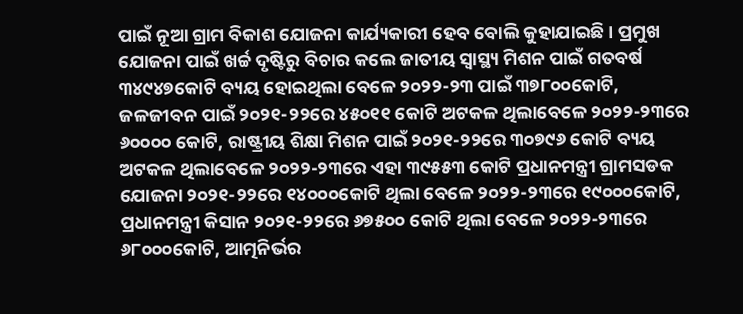ପାଇଁ ନୂଆ ଗ୍ରାମ ବିକାଶ ଯୋଜନା କାର୍ଯ୍ୟକାରୀ ହେବ ବୋଲି କୁହାଯାଇଛି । ପ୍ରମୁଖ ଯୋଜନା ପାଇଁ ଖର୍ଚ୍ଚ ଦୃଷ୍ଟିରୁ ବିଚାର କଲେ ଜାତୀୟ ସ୍ୱାସ୍ଥ୍ୟ ମିଶନ ପାଇଁ ଗତବର୍ଷ ୩୪୯୪୭କୋଟି ବ୍ୟୟ ହୋଇଥିଲା ବେଳେ ୨୦୨୨-୨୩ ପାଇଁ ୩୭୮୦୦କୋଟି, ଜଳଜୀବନ ପାଇଁ ୨୦୨୧-୨୨ରେ ୪୫୦୧୧ କୋଟି ଅଟକଳ ଥିଲାବେଳେ ୨୦୨୨-୨୩ରେ ୬୦୦୦୦ କୋଟି, ରାଷ୍ଟ୍ରୀୟ ଶିକ୍ଷା ମିଶନ ପାଇଁ ୨୦୨୧-୨୨ରେ ୩୦୭୯୬ କୋଟି ବ୍ୟୟ ଅଟକଳ ଥିଲାବେଳେ ୨୦୨୨-୨୩ରେ ଏହା ୩୯୫୫୩ କୋଟି ପ୍ରଧାନମନ୍ତ୍ରୀ ଗ୍ରାମସଡକ ଯୋଜନା ୨୦୨୧-୨୨ରେ ୧୪୦୦୦କୋଟି ଥିଲା ବେଳେ ୨୦୨୨-୨୩ରେ ୧୯୦୦୦କୋଟି, ପ୍ରଧାନମନ୍ତ୍ରୀ କିସାନ ୨୦୨୧-୨୨ରେ ୬୭୫୦୦ କୋଟି ଥିଲା ବେଳେ ୨୦୨୨-୨୩ରେ ୬୮୦୦୦କୋଟି, ଆତ୍ମନିର୍ଭର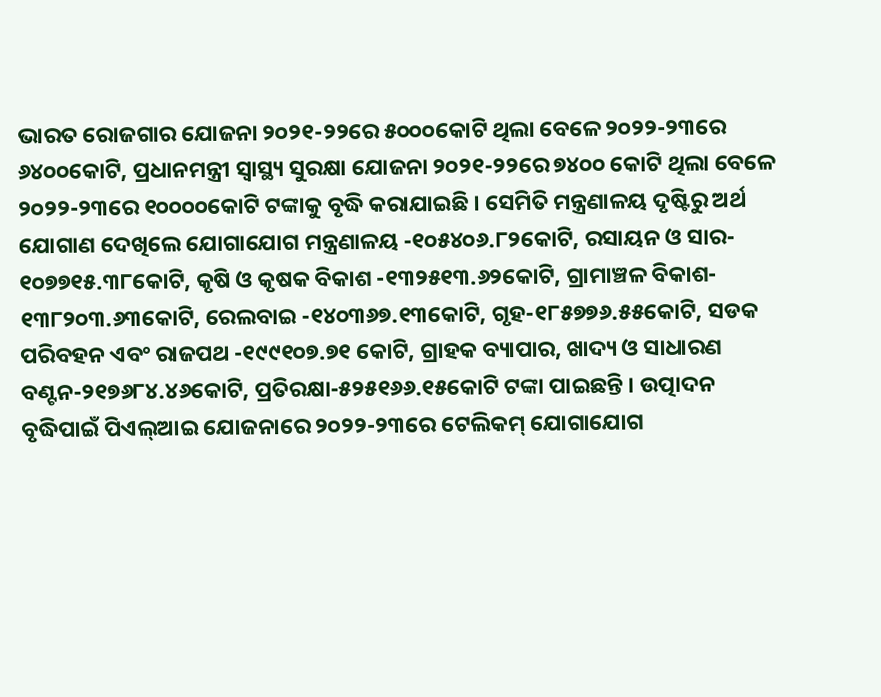ଭାରତ ରୋଜଗାର ଯୋଜନା ୨୦୨୧-୨୨ରେ ୫୦୦୦କୋଟି ଥିଲା ବେଳେ ୨୦୨୨-୨୩ରେ ୬୪୦୦କୋଟି, ପ୍ରଧାନମନ୍ତ୍ରୀ ସ୍ୱାସ୍ଥ୍ୟ ସୁରକ୍ଷା ଯୋଜନା ୨୦୨୧-୨୨ରେ ୭୪୦୦ କୋଟି ଥିଲା ବେଳେ ୨୦୨୨-୨୩ରେ ୧୦୦୦୦କୋଟି ଟଙ୍କାକୁ ବୃଦ୍ଧି କରାଯାଇଛି । ସେମିତି ମନ୍ତ୍ରଣାଳୟ ଦୃଷ୍ଟିରୁ ଅର୍ଥ ଯୋଗାଣ ଦେଖିଲେ ଯୋଗାଯୋଗ ମନ୍ତ୍ରଣାଳୟ -୧୦୫୪୦୬.୮୨କୋଟି, ରସାୟନ ଓ ସାର- ୧୦୭୭୧୫.୩୮କୋଟି, କୃଷି ଓ କୃଷକ ବିକାଶ -୧୩୨୫୧୩.୬୨କୋଟି, ଗ୍ରାମାଞ୍ଚଳ ବିକାଶ- ୧୩୮୨୦୩.୬୩କୋଟି, ରେଲବାଇ -୧୪୦୩୬୭.୧୩କୋଟି, ଗୃହ-୧୮୫୭୭୬.୫୫କୋଟି, ସଡକ ପରିବହନ ଏବଂ ରାଜପଥ -୧୯୯୧୦୭.୭୧ କୋଟି, ଗ୍ରାହକ ବ୍ୟାପାର, ଖାଦ୍ୟ ଓ ସାଧାରଣ ବଣ୍ଟନ-୨୧୭୬୮୪.୪୬କୋଟି, ପ୍ରତିରକ୍ଷା-୫୨୫୧୬୬.୧୫କୋଟି ଟଙ୍କା ପାଇଛନ୍ତି । ଉତ୍ପାଦନ ବୃଦ୍ଧିପାଇଁ ପିଏଲ୍‌ଆଇ ଯୋଜନାରେ ୨୦୨୨-୨୩ରେ ଟେଲିକମ୍‌ ଯୋଗାଯୋଗ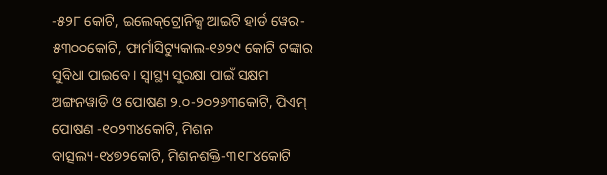-୫୨୮ କୋଟି, ଇଲେକ୍‌ଟ୍ରୋନିକ୍ସ ଆଇଟି ହାର୍ଡ ୱେର- ୫୩୦୦କୋଟି, ଫାର୍ମାସିଟ୍ୟୁକାଲ-୧୬୨୯ କୋଟି ଟଙ୍କାର ସୁବିଧା ପାଇବେ । ସ୍ୱାସ୍ଥ୍ୟ ସୁରକ୍ଷା ପାଇଁ ସକ୍ଷମ ଅଙ୍ଗନୱାଡି ଓ ପୋଷଣ ୨.୦-୨୦୨୬୩କୋଟି, ପିଏମ୍‌ ପୋଷଣ -୧୦୨୩୪କୋଟି, ମିଶନ ବାତ୍ସଲ୍ୟ-୧୪୭୨କୋଟି, ମିଶନଶକ୍ତି-୩୧୮୪କୋଟି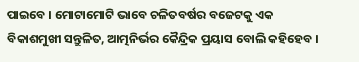ପାଇବେ । ମୋଟାମୋଟି ଭାବେ ଚଳିତବର୍ଷର ବଜେଟକୁ ଏକ ବିକାଶମୁଖୀ ସନ୍ତୁଳିତ, ଆତ୍ମନିର୍ଭର କୈନ୍ଦ୍ରିକ ପ୍ରୟାସ ବୋଲି କହିହେବ ।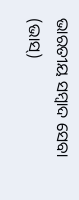ଭାରତୀୟ ସମ୍ବାଦ ସେବା (ଭାସ୍‌)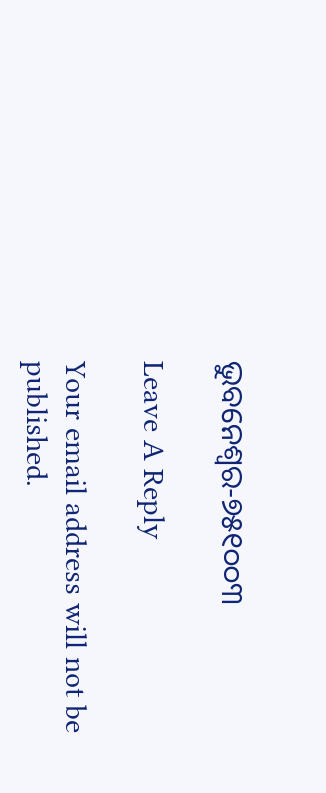ଭୁବନେଶ୍ୱର-୭୫୧୦୦୩

Leave A Reply

Your email address will not be published.